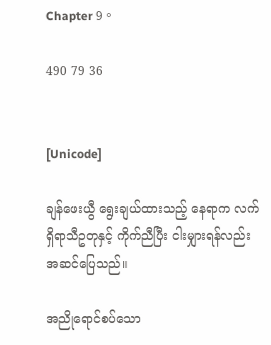Chapter 9。

490 79 36


[Unicode]

ချန်ဖေးယွီ ရွေးချယ်ထားသည့် နေရာက လက်ရှိရာသီဥတုနှင့် ကိုက်ညီပြီး ငါးမျှားရန်လည်း အဆင်ပြေသည်။

အညိုရောင်စပ်သော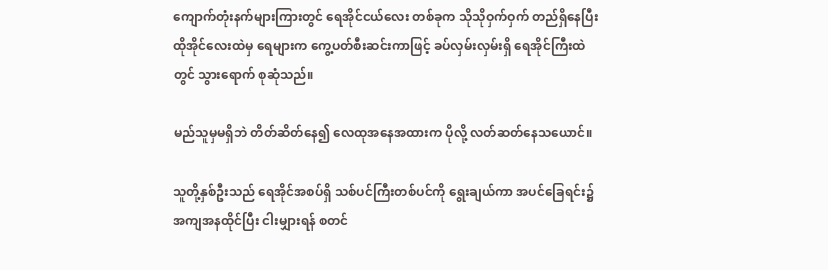ကျောက်တုံးနက်များကြားတွင် ရေအိုင်ငယ်လေး တစ်ခုက သိုသိုဝှက်ဝှက် တည်ရှိနေပြီး ထိုအိုင်လေးထဲမှ ရေများက ကွေ့ပတ်စီးဆင်းကာဖြင့် ခပ်လှမ်းလှမ်းရှိ ရေအိုင်ကြီးထဲတွင် သွားရောက် စုဆုံသည်။

မည်သူမှမရှိဘဲ တိတ်ဆိတ်နေ၍ လေထုအနေအထားက ပိုလို့ လတ်ဆတ်နေသယောင်။

သူတို့နှစ်ဦးသည် ရေအိုင်အစပ်ရှိ သစ်ပင်ကြီးတစ်ပင်ကို ရွေးချယ်ကာ အပင်ခြေရင်း၌ အကျအနထိုင်ပြီး ငါးမျှားရန် စတင်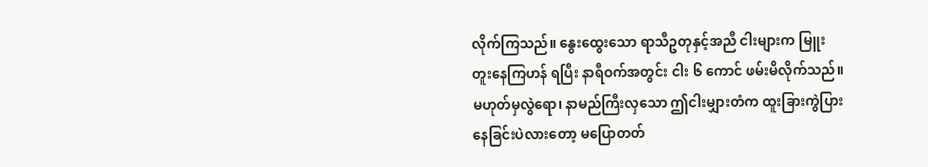လိုက်ကြသည်။ နွေးထွေးသော ရာသီဥတုနှင့်အညီ ငါးများက မြူးတူးနေကြဟန် ရပြီး နာရီဝက်အတွင်း ငါး ၆ ကောင် ဖမ်းမိလိုက်သည်။ မဟုတ်မှလွဲရော၊ နာမည်ကြီးလှသော ဤငါးမျှားတံက ထူးခြားကွဲပြားနေခြင်းပဲလားတော့ မပြောတတ်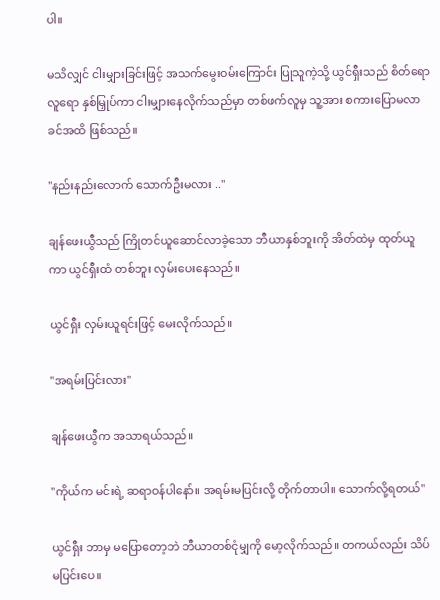ပါ။

မသိလျှင် ငါးမျှားခြင်းဖြင့် အသက်မွေးဝမ်းကြောင်း ပြုသူကဲ့သို့ ယွင်ရှီးသည် စိတ်ရောလူရော နှစ်မြှုပ်ကာ ငါးမျှားနေလိုက်သည်မှာ တစ်ဖက်လူမှ သူ့အား စကားပြောမလာခင်အထိ ဖြစ်သည်။

"နည်းနည်းလောက် သောက်ဦးမလား .."

ချန်ဖေးယွီသည် ကြိုတင်ယူဆောင်လာခဲ့သော ဘီယာနှစ်ဘူးကို အိတ်ထဲမှ ထုတ်ယူကာ ယွင်ရှီးထံ တစ်ဘူး လှမ်းပေးနေသည်။

ယွင်ရှီး လှမ်းယူရင်းဖြင့် မေးလိုက်သည်။

"အရမ်းပြင်းလား"

ချန်ဖေးယွီက အသာရယ်သည်။

"ကိုယ်က မင်းရဲ့ ဆရာဝန်ပါနော်။ အရမ်းမပြင်းလို့ တိုက်တာပါ။ သောက်လို့ရတယ်"

ယွင်ရှီး ဘာမှ မပြောတော့ဘဲ ဘီယာတစ်ငုံမျှကို မော့လိုက်သည်။ တကယ်လည်း သိပ်မပြင်းပေ။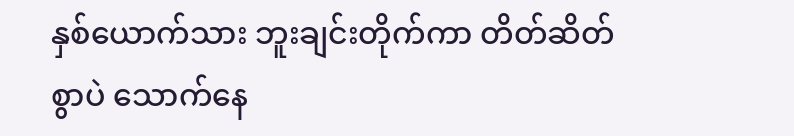နှစ်ယောက်သား ဘူးချင်းတိုက်ကာ တိတ်ဆိတ်စွာပဲ သောက်နေ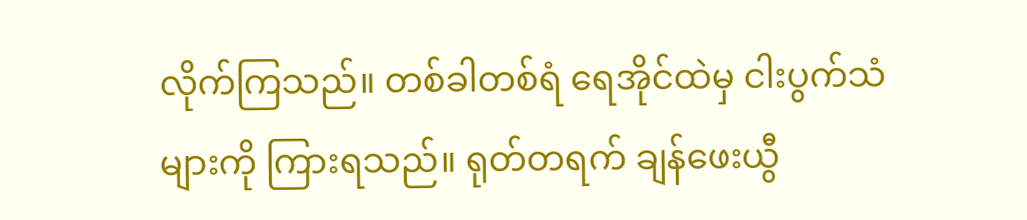လိုက်ကြသည်။ တစ်ခါတစ်ရံ ရေအိုင်ထဲမှ ငါးပွက်သံများကို ကြားရသည်။ ရုတ်တရက် ချန်ဖေးယွီ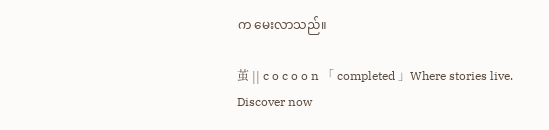က မေးလာသည်။

茧 || c o c o o n 「 completed 」Where stories live. Discover now